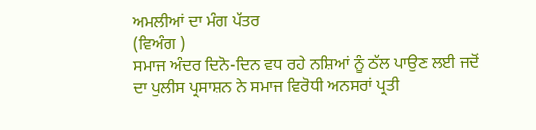ਅਮਲੀਆਂ ਦਾ ਮੰਗ ਪੱਤਰ
(ਵਿਅੰਗ )
ਸਮਾਜ ਅੰਦਰ ਦਿਨੋ-ਦਿਨ ਵਧ ਰਹੇ ਨਸ਼ਿਆਂ ਨੂੰ ਠੱਲ ਪਾਉਣ ਲਈ ਜਦੋਂ ਦਾ ਪੁਲੀਸ ਪ੍ਰਸਾਸ਼ਨ ਨੇ ਸਮਾਜ ਵਿਰੋਧੀ ਅਨਸਰਾਂ ਪ੍ਰਤੀ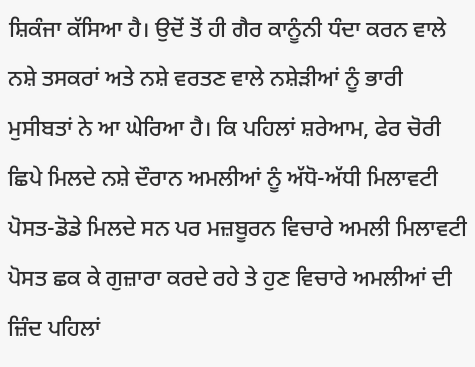ਸ਼ਿਕੰਜਾ ਕੱਸਿਆ ਹੈ। ਉਦੋਂ ਤੋਂ ਹੀ ਗੈਰ ਕਾਨੂੰਨੀ ਧੰਦਾ ਕਰਨ ਵਾਲੇ ਨਸ਼ੇ ਤਸਕਰਾਂ ਅਤੇ ਨਸ਼ੇ ਵਰਤਣ ਵਾਲੇ ਨਸ਼ੇੜੀਆਂ ਨੂੰ ਭਾਰੀ ਮੁਸੀਬਤਾਂ ਨੇ ਆ ਘੇਰਿਆ ਹੈ। ਕਿ ਪਹਿਲਾਂ ਸ਼ਰੇਆਮ, ਫੇਰ ਚੋਰੀ ਛਿਪੇ ਮਿਲਦੇ ਨਸ਼ੇ ਦੌਰਾਨ ਅਮਲੀਆਂ ਨੂੰ ਅੱਧੋ-ਅੱਧੀ ਮਿਲਾਵਟੀ ਪੋਸਤ-ਡੋਡੇ ਮਿਲਦੇ ਸਨ ਪਰ ਮਜ਼ਬੂਰਨ ਵਿਚਾਰੇ ਅਮਲੀ ਮਿਲਾਵਟੀ ਪੋਸਤ ਛਕ ਕੇ ਗੁਜ਼ਾਰਾ ਕਰਦੇ ਰਹੇ ਤੇ ਹੁਣ ਵਿਚਾਰੇ ਅਮਲੀਆਂ ਦੀ ਜ਼ਿੰਦ ਪਹਿਲਾਂ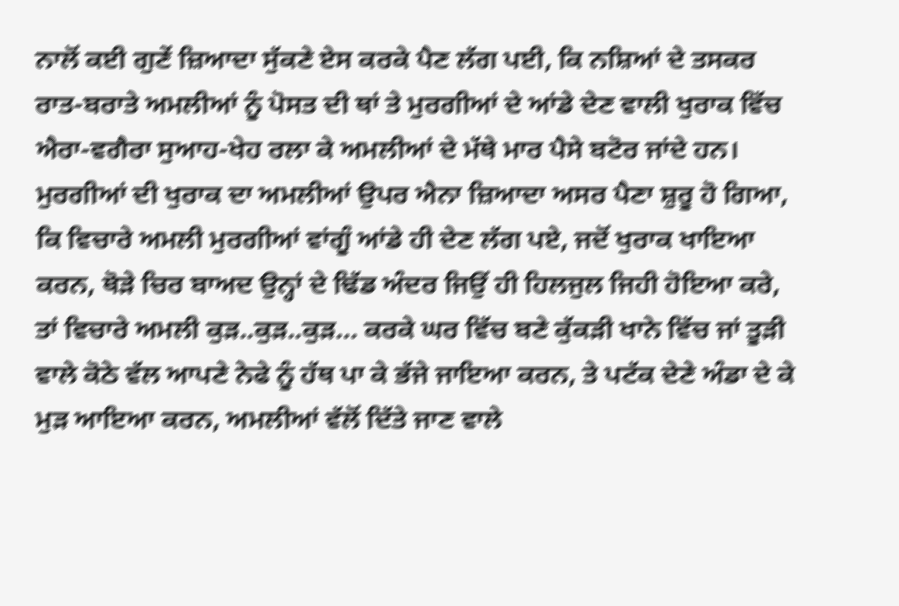ਨਾਲੋਂ ਕਈ ਗੁਣੇਂ ਜ਼ਿਆਦਾ ਸੁੱਕਣੇ ਏਸ ਕਰਕੇ ਪੈਣ ਲੱਗ ਪਈ, ਕਿ ਨਸ਼ਿਆਂ ਦੇ ਤਸਕਰ ਰਾਤ-ਬਰਾਤੇ ਅਮਲੀਆਂ ਨੂੰ ਪੋਸਤ ਦੀ ਥਾਂ ਤੇ ਮੁਰਗੀਆਂ ਦੇ ਆਂਡੇ ਦੇਣ ਵਾਲੀ ਖੁਰਾਕ ਵਿੱਚ ਐਰਾ-ਵਗੈਰਾ ਸੁਆਹ-ਖੇਹ ਰਲਾ ਕੇ ਅਮਲੀਆਂ ਦੇ ਮੱਥੇ ਮਾਰ ਪੈਸੇ ਬਟੋਰ ਜਾਂਦੇ ਹਨ।
ਮੁਰਗੀਆਂ ਦੀ ਖੁਰਾਕ ਦਾ ਅਮਲੀਆਂ ਉਪਰ ਐਨਾ ਜ਼ਿਆਦਾ ਅਸਰ ਪੈਣਾ ਸ਼ੁਰੂ ਹੋ ਗਿਆ, ਕਿ ਵਿਚਾਰੇ ਅਮਲੀ ਮੁਰਗੀਆਂ ਵਾਂਗੂੰ ਆਂਡੇ ਹੀ ਦੇਣ ਲੱਗ ਪਏ, ਜਦੋਂ ਖੁਰਾਕ ਖਾਇਆ ਕਰਨ, ਥੋੜੇ ਚਿਰ ਬਾਅਦ ਉਨ੍ਹਾਂ ਦੇ ਢਿੱਡ ਅੰਦਰ ਜਿਉਂ ਹੀ ਹਿਲਜੁਲ ਜਿਹੀ ਹੋਇਆ ਕਰੇ, ਤਾਂ ਵਿਚਾਰੇ ਅਮਲੀ ਕੁੜ..ਕੁੜ..ਕੁੜ… ਕਰਕੇ ਘਰ ਵਿੱਚ ਬਣੇ ਕੁੱਕੜੀ ਖਾਨੇ ਵਿੱਚ ਜਾਂ ਤੂੜੀ ਵਾਲੇ ਕੋਠੇ ਵੱਲ ਆਪਣੇ ਨੇਫੇ ਨੂੰ ਹੱਥ ਪਾ ਕੇ ਭੱਜੇ ਜਾਇਆ ਕਰਨ, ਤੇ ਪਟੱਕ ਦੇਣੇ ਅੰਡਾ ਦੇ ਕੇ ਮੁੜ ਆਇਆ ਕਰਨ, ਅਮਲੀਆਂ ਵੱਲੋਂ ਦਿੱਤੇ ਜਾਣ ਵਾਲੇ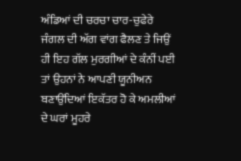ਅੰਡਿਆਂ ਦੀ ਚਰਚਾ ਚਾਰ-ਚੁਫੇਰੇ ਜੰਗਲ ਦੀ ਅੱਗ ਵਾਂਗ ਫੈਲਣ ਤੇ ਜਿਉਂ ਹੀ ਇਹ ਗੱਲ ਮੁਰਗੀਆਂ ਦੇ ਕੰਨੀਂ ਪਈ ਤਾਂ ਉਹਨਾਂ ਨੇ ਆਪਣੀ ਯੂਨੀਅਨ ਬਣਾਉਂਦਿਆਂ ਇਕੱਤਰ ਹੋ ਕੇ ਅਮਲੀਆਂ ਦੇ ਘਰਾਂ ਮੂਹਰੇ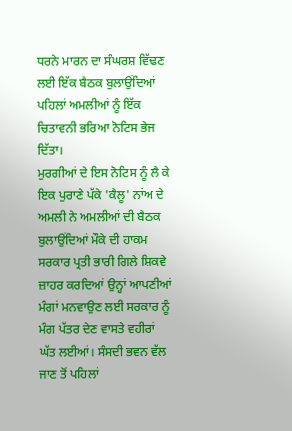ਧਰਨੇ ਮਾਰਨ ਦਾ ਸੰਘਰਸ਼ ਵਿੱਢਣ ਲਈ ਇੱਕ ਬੈਠਕ ਬੁਲਾਉਂਦਿਆਂ ਪਹਿਲਾਂ ਅਮਲੀਆਂ ਨੂੰ ਇੱਕ ਚਿਤਾਵਨੀ ਭਰਿਆ ਨੋਟਿਸ ਭੇਜ ਦਿੱਤਾ।
ਮੁਰਗੀਆਂ ਦੇ ਇਸ ਨੋਟਿਸ ਨੂੰ ਲੈ ਕੇ ਇਕ ਪੁਰਾਣੇ ਪੱਕੇ 'ਕੈਲੂ' ਨਾਂਅ ਦੇ ਅਮਲੀ ਨੇ ਅਮਲੀਆਂ ਦੀ ਬੈਠਕ ਬੁਲਾਉਂਦਿਆਂ ਮੌਕੇ ਦੀ ਹਾਕਮ ਸਰਕਾਰ ਪ੍ਰਤੀ ਭਾਰੀ ਗਿਲੇ ਸ਼ਿਕਵੇ ਜ਼ਾਹਰ ਕਰਦਿਆਂ ਉਨ੍ਹਾਂ ਆਪਣੀਆਂ ਮੰਗਾਂ ਮਨਵਾਉਣ ਲਈ ਸਰਕਾਰ ਨੂੰ ਮੰਗ ਪੱਤਰ ਦੇਣ ਵਾਸਤੇ ਵਹੀਰਾਂ ਘੱਤ ਲਈਆਂ। ਸੰਸਦੀ ਭਵਨ ਵੱਲ ਜਾਣ ਤੋਂ ਪਹਿਲਾਂ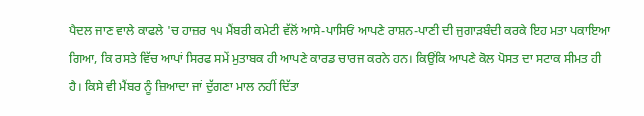ਪੈਦਲ ਜਾਣ ਵਾਲੇ ਕਾਫਲੇ 'ਚ ਹਾਜ਼ਰ ੧੫ ਮੈਂਬਰੀ ਕਮੇਟੀ ਵੱਲੋਂ ਆਸੇ-ਪਾਸਿਓਂ ਆਪਣੇ ਰਾਸ਼ਨ-ਪਾਣੀ ਦੀ ਜੁਗਾੜਬੰਦੀ ਕਰਕੇ ਇਹ ਮਤਾ ਪਕਾਇਆ ਗਿਆ, ਕਿ ਰਸਤੇ ਵਿੱਚ ਆਪਾਂ ਸਿਰਫ ਸਮੇਂ ਮੁਤਾਬਕ ਹੀ ਆਪਣੇ ਕਾਰਡ ਚਾਰਜ ਕਰਨੇ ਹਨ। ਕਿਉਂਕਿ ਆਪਣੇ ਕੋਲ ਪੋਸਤ ਦਾ ਸਟਾਕ ਸੀਮਤ ਹੀ ਹੈ। ਕਿਸੇ ਵੀ ਮੈਂਬਰ ਨੂੰ ਜ਼ਿਆਦਾ ਜਾਂ ਦੁੱਗਣਾ ਮਾਲ ਨਹੀਂ ਦਿੱਤਾ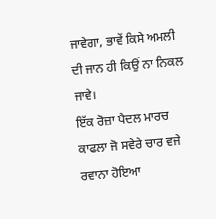ਜਾਵੇਗਾ, ਭਾਵੇਂ ਕਿਸੇ ਅਮਲੀ ਦੀ ਜਾਨ ਹੀ ਕਿਉਂ ਨਾ ਨਿਕਲ ਜਾਵੇ।
ਇੱਕ ਰੋਜ਼ਾ ਪੈਦਲ ਮਾਰਚ ਕਾਫਲਾ ਜੋ ਸਵੇਰੇ ਚਾਰ ਵਜੇ ਰਵਾਨਾ ਹੋਇਆ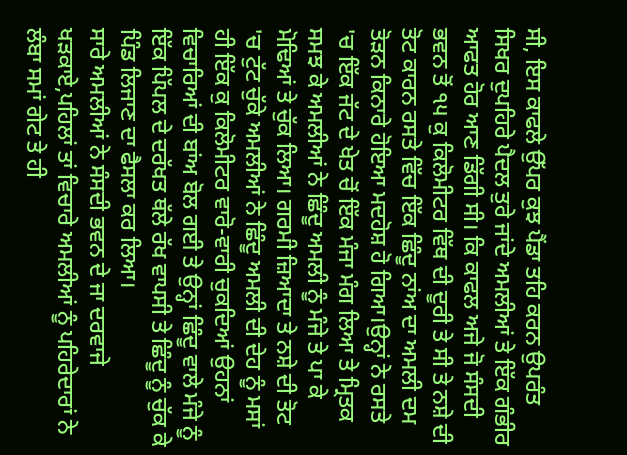ਸੀ, ਇਸ ਕਾਫਲੇ ਉੱਪਰ ਕੁਝ ਪੈਂਡਾ ਤਹਿ ਕਰਨ ਉਪਰੰਤ ਸਿਖਰ ਦੁਪਹਿਰੇ ਪੈਦਲ ਤੁਰੇ ਜਾਂਦੇ ਅਮਲੀਆਂ ਤੇ ਇੱਕ ਗੰਭੀਰ ਆਫਤ ਹੋਰ ਆਣ ਡਿੱਗੀ ਸੀ। ਕਿ ਕਾਫਲ ਅਜੇ ਜੋ ਸੰਸਦੀ ਭਵਨ ਤੋਂ ੧੫ ਕੁ ਕਿਲੋਮੀਟਰ ਵਿੱਥ ਦੀ ਦੂਰੀ ਤੇ ਸੀ ਤੇ ਨਸ਼ੇ ਦੀ ਤੋਟ ਕਾਰਨ ਰਸਤੇ ਵਿੱਚ ਇੱਕ ਛਿੰਦੂ ਨਾਂਅ ਦਾ ਅਮਲੀ ਦਮ ਤੋੜਨ ਕਿਨਾਰੇ ਹੋਇਆ ਮਦਹੋਸ਼ ਹੋ ਗਿਆ।ਉਨ੍ਹਾਂ ਨੇ ਰਸਤੇ 'ਚ ਇੱਕ ਜੱਟ ਦੇ ਖੇਤ ਚੋਂ ਇੱਕ ਮੰਜਾ ਮੰਗ ਲਿਆ ਤੇ ਮ੍ਰਿਤਕ ਸਮਝ ਕੇ ਅਮਲੀਆਂ ਨੇ ਛਿੰਦੂ ਅਮਲੀ ਨੂੰ ਮੰਜੇ ਤੇ ਪਾ ਕੇ ਮੋਢਿਆਂ ਤੇ ਚੁੱਕ ਲਿਆ। ਗਰਮੀ ਜ਼ਿਆਦਾ ਤੇ ਨਸ਼ੇ ਦੀ ਤੋਟ 'ਚ ਟੁੱਟ ਚੁੱਕੇ ਅਮਲੀਆਂ ਨੇ ਛਿੰਦੂ ਅਮਲੀ ਦੀ ਦੇਹ ਨੂੰ ਮਸਾਂ ਹੀ ਇੱਕ ਕੁ ਕਿਲੋਮੀਟਰ ਵਾਰੋ-ਵਾਰੀ ਚੁਕਦਿਆਂ ਉਹਨਾਂ ਵਿਚਾਰਿਆਂ ਦੀ ਬਾਂਅ ਬੋਲ ਗਈ ਤੇ ਉਨ੍ਹਾਂ ਛਿੰਦੂ ਵਾਲੇ ਮੰਜੇ ਨੂੰ ਇੱਕ ਪਿੱਪਲ ਦੇ ਦਰੱਖਤ ਥੱਲੇ ਰੱਖ ਵਾਪਸੀ ਤੇ ਛਿੰਦੂ ਨੂੰ ਚੁੱਕ ਕੇ ਪਿੰਡ ਲਿਜਾਣ ਦਾ ਫੈਸਲਾ ਕਰ ਲਿਆ।
ਸਾਰੇ ਅਮਲੀਆਂ ਨੇ ਸੰਸਦੀ ਭਵਨ ਦੇ ਜਾ ਦਰਵਾਜੇ ਖੜਕਾਏ,ਪਹਿਲਾਂ ਤਾਂ ਵਿਚਾਰੇ ਅਮਲੀਆਂ ਨੂੰ ਪਹਿਰੇਦਾਰਾਂ ਨੇ ਲੰਬਾ ਸਮਾਂ ਗੇਟ ਤੇ ਹੀ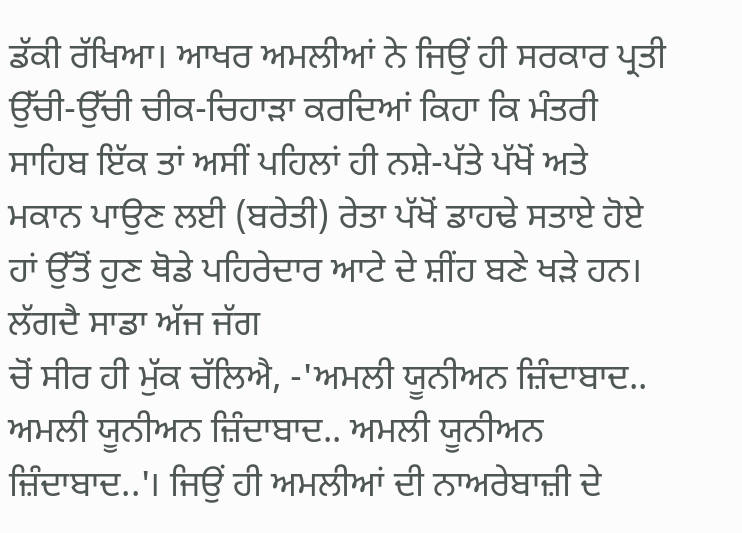ਡੱਕੀ ਰੱਖਿਆ। ਆਖਰ ਅਮਲੀਆਂ ਨੇ ਜਿਉਂ ਹੀ ਸਰਕਾਰ ਪ੍ਰਤੀ ਉੱਚੀ-ਉੱਚੀ ਚੀਕ-ਚਿਹਾੜਾ ਕਰਦਿਆਂ ਕਿਹਾ ਕਿ ਮੰਤਰੀ ਸਾਹਿਬ ਇੱਕ ਤਾਂ ਅਸੀਂ ਪਹਿਲਾਂ ਹੀ ਨਸ਼ੇ-ਪੱਤੇ ਪੱਖੋਂ ਅਤੇ ਮਕਾਨ ਪਾਉਣ ਲਈ (ਬਰੇਤੀ) ਰੇਤਾ ਪੱਖੋਂ ਡਾਹਢੇ ਸਤਾਏ ਹੋਏ ਹਾਂ ਉੱਤੋਂ ਹੁਣ ਥੋਡੇ ਪਹਿਰੇਦਾਰ ਆਟੇ ਦੇ ਸ਼ੀਂਹ ਬਣੇ ਖੜੇ ਹਨ। ਲੱਗਦੈ ਸਾਡਾ ਅੱਜ ਜੱਗ
ਚੋਂ ਸੀਰ ਹੀ ਮੁੱਕ ਚੱਲਿਐ, -'ਅਮਲੀ ਯੂਨੀਅਨ ਜ਼ਿੰਦਾਬਾਦ.. ਅਮਲੀ ਯੂਨੀਅਨ ਜ਼ਿੰਦਾਬਾਦ.. ਅਮਲੀ ਯੂਨੀਅਨ ਜ਼ਿੰਦਾਬਾਦ..'। ਜਿਉਂ ਹੀ ਅਮਲੀਆਂ ਦੀ ਨਾਅਰੇਬਾਜ਼ੀ ਦੇ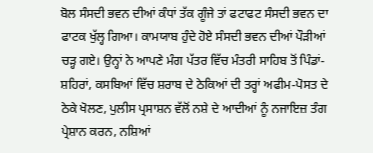ਬੋਲ ਸੰਸਦੀ ਭਵਨ ਦੀਆਂ ਕੰਧਾਂ ਤੱਕ ਗੂੰਜੇ ਤਾਂ ਫਟਾਫਟ ਸੰਸਦੀ ਭਵਨ ਦਾ ਫਾਟਕ ਖੁੱਲ੍ਹ ਗਿਆ। ਕਾਮਯਾਬ ਹੁੰਦੇ ਹੋਏ ਸੰਸਦੀ ਭਵਨ ਦੀਆਂ ਪੌੜੀਆਂ ਚੜ੍ਹ ਗਏ। ਉਨ੍ਹਾਂ ਨੇ ਆਪਣੇ ਮੰਗ ਪੱਤਰ ਵਿੱਚ ਮੰਤਰੀ ਸਾਹਿਬ ਤੋਂ ਪਿੰਡਾਂ-ਸ਼ਹਿਰਾਂ, ਕਸਬਿਆਂ ਵਿੱਚ ਸ਼ਰਾਬ ਦੇ ਠੇਕਿਆਂ ਦੀ ਤਰ੍ਹਾਂ ਅਫੀਮ-ਪੋਸਤ ਦੇ ਠੇਕੇ ਖੋਲਣ, ਪੁਲੀਸ ਪ੍ਰਸਾਸ਼ਨ ਵੱਲੋਂ ਨਸ਼ੇ ਦੇ ਆਦੀਆਂ ਨੂੰ ਨਜਾਇਜ਼ ਤੰਗ ਪ੍ਰੇਸ਼ਾਨ ਕਰਨ, ਨਸ਼ਿਆਂ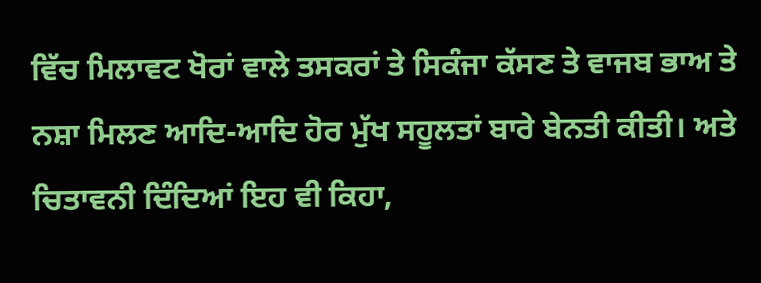ਵਿੱਚ ਮਿਲਾਵਟ ਖੋਰਾਂ ਵਾਲੇ ਤਸਕਰਾਂ ਤੇ ਸਿਕੰਜਾ ਕੱਸਣ ਤੇ ਵਾਜਬ ਭਾਅ ਤੇ ਨਸ਼ਾ ਮਿਲਣ ਆਦਿ-ਆਦਿ ਹੋਰ ਮੁੱਖ ਸਹੂਲਤਾਂ ਬਾਰੇ ਬੇਨਤੀ ਕੀਤੀ। ਅਤੇ ਚਿਤਾਵਨੀ ਦਿੰਦਿਆਂ ਇਹ ਵੀ ਕਿਹਾ,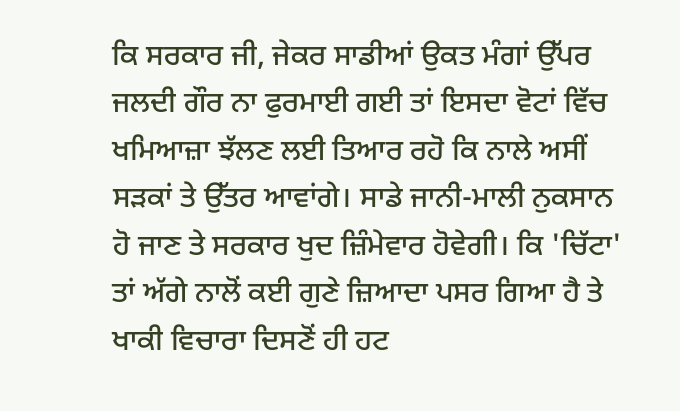ਕਿ ਸਰਕਾਰ ਜੀ, ਜੇਕਰ ਸਾਡੀਆਂ ਉਕਤ ਮੰਗਾਂ ਉੱਪਰ ਜਲਦੀ ਗੌਰ ਨਾ ਫੁਰਮਾਈ ਗਈ ਤਾਂ ਇਸਦਾ ਵੋਟਾਂ ਵਿੱਚ ਖਮਿਆਜ਼ਾ ਝੱਲਣ ਲਈ ਤਿਆਰ ਰਹੋ ਕਿ ਨਾਲੇ ਅਸੀਂ ਸੜਕਾਂ ਤੇ ਉੱਤਰ ਆਵਾਂਗੇ। ਸਾਡੇ ਜਾਨੀ-ਮਾਲੀ ਨੁਕਸਾਨ ਹੋ ਜਾਣ ਤੇ ਸਰਕਾਰ ਖੁਦ ਜ਼ਿੰਮੇਵਾਰ ਹੋਵੇਗੀ। ਕਿ 'ਚਿੱਟਾ' ਤਾਂ ਅੱਗੇ ਨਾਲੋਂ ਕਈ ਗੁਣੇ ਜ਼ਿਆਦਾ ਪਸਰ ਗਿਆ ਹੈ ਤੇ ਖਾਕੀ ਵਿਚਾਰਾ ਦਿਸਣੋਂ ਹੀ ਹਟ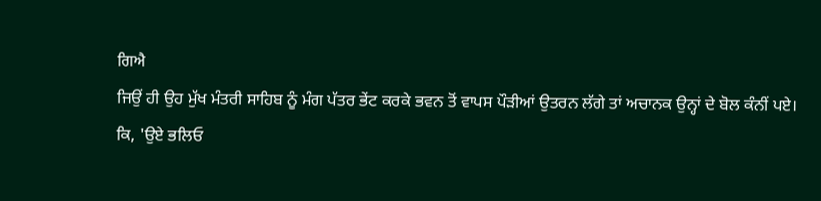ਗਿਐ
ਜਿਉਂ ਹੀ ਉਹ ਮੁੱਖ ਮੰਤਰੀ ਸਾਹਿਬ ਨੂੰ ਮੰਗ ਪੱਤਰ ਭੇਂਟ ਕਰਕੇ ਭਵਨ ਤੋਂ ਵਾਪਸ ਪੌੜੀਆਂ ਉਤਰਨ ਲੱਗੇ ਤਾਂ ਅਚਾਨਕ ਉਨ੍ਹਾਂ ਦੇ ਬੋਲ ਕੰਨੀਂ ਪਏ।
ਕਿ, 'ਉਏ ਭਲਿਓ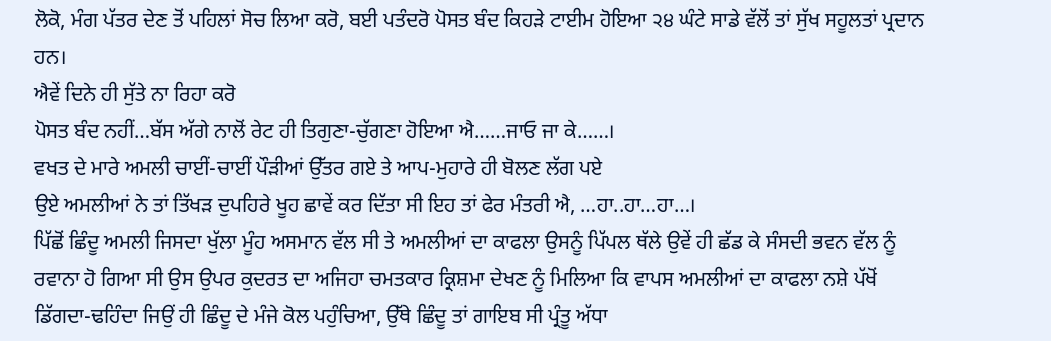ਲੋਕੋ, ਮੰਗ ਪੱਤਰ ਦੇਣ ਤੋਂ ਪਹਿਲਾਂ ਸੋਚ ਲਿਆ ਕਰੋ, ਬਈ ਪਤੰਦਰੋ ਪੋਸਤ ਬੰਦ ਕਿਹੜੇ ਟਾਈਮ ਹੋਇਆ ੨੪ ਘੰਟੇ ਸਾਡੇ ਵੱਲੋਂ ਤਾਂ ਸੁੱਖ ਸਹੂਲਤਾਂ ਪ੍ਰਦਾਨ ਹਨ।
ਐਵੇਂ ਦਿਨੇ ਹੀ ਸੁੱਤੇ ਨਾ ਰਿਹਾ ਕਰੋ
ਪੋਸਤ ਬੰਦ ਨਹੀਂ…ਬੱਸ ਅੱਗੇ ਨਾਲੋਂ ਰੇਟ ਹੀ ਤਿਗੁਣਾ-ਚੁੱਗਣਾ ਹੋਇਆ ਐ……ਜਾਓ ਜਾ ਕੇ……।
ਵਖਤ ਦੇ ਮਾਰੇ ਅਮਲੀ ਚਾਈਂ-ਚਾਈਂ ਪੌੜੀਆਂ ਉੱਤਰ ਗਏ ਤੇ ਆਪ-ਮੁਹਾਰੇ ਹੀ ਬੋਲਣ ਲੱਗ ਪਏ
ਉਏ ਅਮਲੀਆਂ ਨੇ ਤਾਂ ਤਿੱਖੜ ਦੁਪਹਿਰੇ ਖੂਹ ਛਾਵੇਂ ਕਰ ਦਿੱਤਾ ਸੀ ਇਹ ਤਾਂ ਫੇਰ ਮੰਤਰੀ ਐ, …ਹਾ..ਹਾ…ਹਾ…।
ਪਿੱਛੋਂ ਛਿੰਦੂ ਅਮਲੀ ਜਿਸਦਾ ਖੁੱਲਾ ਮੂੰਹ ਅਸਮਾਨ ਵੱਲ ਸੀ ਤੇ ਅਮਲੀਆਂ ਦਾ ਕਾਫਲਾ ਉਸਨੂੰ ਪਿੱਪਲ ਥੱਲੇ ਉਵੇਂ ਹੀ ਛੱਡ ਕੇ ਸੰਸਦੀ ਭਵਨ ਵੱਲ ਨੂੰ ਰਵਾਨਾ ਹੋ ਗਿਆ ਸੀ ਉਸ ਉਪਰ ਕੁਦਰਤ ਦਾ ਅਜਿਹਾ ਚਮਤਕਾਰ ਕ੍ਰਿਸ਼ਮਾ ਦੇਖਣ ਨੂੰ ਮਿਲਿਆ ਕਿ ਵਾਪਸ ਅਮਲੀਆਂ ਦਾ ਕਾਫਲਾ ਨਸ਼ੇ ਪੱਖੋਂ ਡਿੱਗਦਾ-ਢਹਿੰਦਾ ਜਿਉਂ ਹੀ ਛਿੰਦੂ ਦੇ ਮੰਜੇ ਕੋਲ ਪਹੁੰਚਿਆ, ਉੱਥੇ ਛਿੰਦੂ ਤਾਂ ਗਾਇਬ ਸੀ ਪ੍ਰੰਤੂ ਅੱਧਾ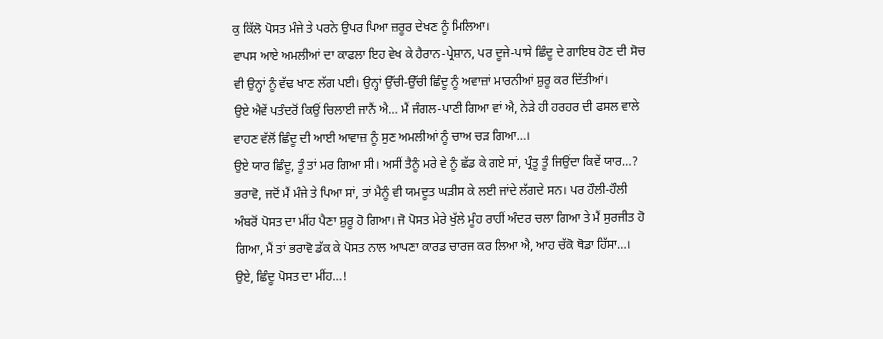ਕੁ ਕਿੱਲੋ ਪੋਸਤ ਮੰਜੇ ਤੇ ਪਰਨੇ ਉਪਰ ਪਿਆ ਜ਼ਰੂਰ ਦੇਖਣ ਨੂੰ ਮਿਲਿਆ।
ਵਾਪਸ ਆਏ ਅਮਲੀਆਂ ਦਾ ਕਾਫਲਾ ਇਹ ਵੇਖ ਕੇ ਹੈਰਾਨ-ਪ੍ਰੇਸ਼ਾਨ, ਪਰ ਦੂਜੇ-ਪਾਸੇ ਛਿੰਦੂ ਦੇ ਗਾਇਬ ਹੋਣ ਦੀ ਸੋਚ ਵੀ ਉਨ੍ਹਾਂ ਨੂੰ ਵੱਢ ਖਾਣ ਲੱਗ ਪਈ। ਉਨ੍ਹਾਂ ਉੱਚੀ-ਉੱਚੀ ਛਿੰਦੂ ਨੂੰ ਅਵਾਜ਼ਾਂ ਮਾਰਨੀਆਂ ਸ਼ੁਰੂ ਕਰ ਦਿੱਤੀਆਂ।
ਉਏ ਐਵੇਂ ਪਤੰਦਰੋਂ ਕਿਉਂ ਚਿਲਾਈ ਜਾਨੈਂ ਐ… ਮੈਂ ਜੰਗਲ-ਪਾਣੀ ਗਿਆ ਵਾਂ ਐ, ਨੇੜੇ ਹੀ ਹਰਹਰ ਦੀ ਫਸਲ ਵਾਲੇ ਵਾਹਣ ਵੱਲੋਂ ਛਿੰਦੂ ਦੀ ਆਈ ਆਵਾਜ਼ ਨੂੰ ਸੁਣ ਅਮਲੀਆਂ ਨੂੰ ਚਾਅ ਚੜ ਗਿਆ…।
ਉਏ ਯਾਰ ਛਿੰਦੂ, ਤੂੰ ਤਾਂ ਮਰ ਗਿਆ ਸੀ। ਅਸੀਂ ਤੈਨੂੰ ਮਰੇ ਵੇ ਨੂੰ ਛੱਡ ਕੇ ਗਏ ਸਾਂ, ਪ੍ਰੰਤੂ ਤੂੰ ਜਿਉਂਦਾ ਕਿਵੇਂ ਯਾਰ…?
ਭਰਾਵੋ, ਜਦੋਂ ਮੈਂ ਮੰਜੇ ਤੇ ਪਿਆ ਸਾਂ, ਤਾਂ ਮੈਨੂੰ ਵੀ ਯਮਦੂਤ ਘੜੀਸ ਕੇ ਲਈ ਜਾਂਦੇ ਲੱਗਦੇ ਸਨ। ਪਰ ਹੌਲੀ-ਹੌਲੀ ਅੰਬਰੋਂ ਪੋਸਤ ਦਾ ਮੀਂਹ ਪੈਣਾ ਸ਼ੁਰੂ ਹੋ ਗਿਆ। ਜੋ ਪੋਸਤ ਮੇਰੇ ਖੁੱਲੇ ਮੂੰਹ ਰਾਹੀਂ ਅੰਦਰ ਚਲਾ ਗਿਆ ਤੇ ਮੈਂ ਸੁਰਜੀਤ ਹੋ ਗਿਆ, ਮੈਂ ਤਾਂ ਭਰਾਵੋ ਡੱਕ ਕੇ ਪੋਸਤ ਨਾਲ ਆਪਣਾ ਕਾਰਡ ਚਾਰਜ ਕਰ ਲਿਆ ਐ, ਆਹ ਚੱਕੋ ਥੋਡਾ ਹਿੱਸਾ…।
ਉਏ, ਛਿੰਦੂ ਪੋਸਤ ਦਾ ਮੀਂਹ…!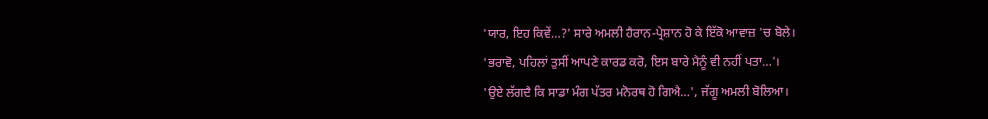'ਯਾਰ, ਇਹ ਕਿਵੇਂ…?' ਸਾਰੇ ਅਮਲੀ ਹੈਰਾਨ-ਪ੍ਰੇਸ਼ਾਨ ਹੋ ਕੇ ਇੱਕੋ ਆਵਾਜ਼ 'ਚ ਬੋਲੇ।
'ਭਰਾਵੋ, ਪਹਿਲਾਂ ਤੁਸੀਂ ਆਪਣੇ ਕਾਰਡ ਕਰੋ, ਇਸ ਬਾਰੇ ਮੈਨੂੰ ਵੀ ਨਹੀਂ ਪਤਾ…'।
'ਉਏ ਲੱਗਦੈ ਕਿ ਸਾਡਾ ਮੰਗ ਪੱਤਰ ਮਨੋਰਥ ਹੋ ਗਿਐ…', ਜੱਗੂ ਅਮਲੀ ਬੋਲਿਆ।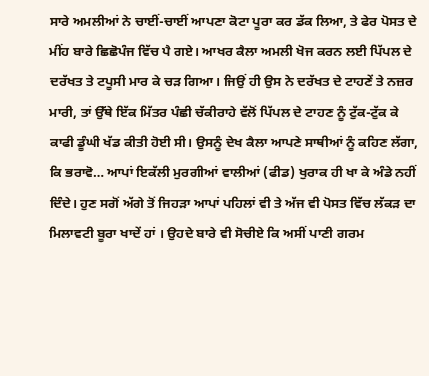ਸਾਰੇ ਅਮਲੀਆਂ ਨੇ ਚਾਈਂ-ਚਾਈਂ ਆਪਣਾ ਕੋਟਾ ਪੂਰਾ ਕਰ ਡੱਕ ਲਿਆ, ਤੇ ਫੇਰ ਪੋਸਤ ਦੇ ਮੀਂਹ ਬਾਰੇ ਛਿਛੋਪੰਜ ਵਿੱਚ ਪੈ ਗਏ। ਆਖਰ ਕੈਲਾ ਅਮਲੀ ਖੋਜ ਕਰਨ ਲਈ ਪਿੱਪਲ ਦੇ ਦਰੱਖਤ ਤੇ ਟਪੂਸੀ ਮਾਰ ਕੇ ਚੜ ਗਿਆ। ਜਿਉਂ ਹੀ ਉਸ ਨੇ ਦਰੱਖਤ ਦੇ ਟਾਹਣੇਂ ਤੇ ਨਜ਼ਰ ਮਾਰੀ, ਤਾਂ ਉੱਥੇ ਇੱਕ ਮਿੱਤਰ ਪੰਛੀ ਚੱਕੀਰਾਹੇ ਵੱਲੋਂ ਪਿੱਪਲ ਦੇ ਟਾਹਣ ਨੂੰ ਟੁੱਕ-ਟੁੱਕ ਕੇ ਕਾਫੀ ਡੂੰਘੀ ਖੱਡ ਕੀਤੀ ਹੋਈ ਸੀ। ਉਸਨੂੰ ਦੇਖ ਕੈਲਾ ਆਪਣੇ ਸਾਥੀਆਂ ਨੂੰ ਕਹਿਣ ਲੱਗਾ, ਕਿ ਭਰਾਵੋ… ਆਪਾਂ ਇਕੱਲੀ ਮੁਰਗੀਆਂ ਵਾਲੀਆਂ (ਫੀਡ) ਖੁਰਾਕ ਹੀ ਖਾ ਕੇ ਅੰਡੇ ਨਹੀਂ ਦਿੰਦੇ। ਹੁਣ ਸਗੋਂ ਅੱਗੇ ਤੋਂ ਜਿਹੜਾ ਆਪਾਂ ਪਹਿਲਾਂ ਵੀ ਤੇ ਅੱਜ ਵੀ ਪੋਸਤ ਵਿੱਚ ਲੱਕੜ ਦਾ ਮਿਲਾਵਟੀ ਬੂਰਾ ਖਾਦੇਂ ਹਾਂ । ਉਹਦੇ ਬਾਰੇ ਵੀ ਸੋਚੀਏ ਕਿ ਅਸੀਂ ਪਾਣੀ ਗਰਮ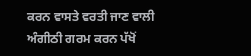ਕਰਨ ਵਾਸਤੇ ਵਰਤੀ ਜਾਣ ਵਾਲੀ ਅੰਗੀਠੀ ਗਰਮ ਕਰਨ ਪੱਖੋਂ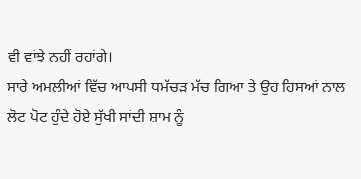ਵੀ ਵਾਂਝੇ ਨਹੀਂ ਰਹਾਂਗੇ।
ਸਾਰੇ ਅਮਲੀਆਂ ਵਿੱਚ ਆਪਸੀ ਧਮੱਚੜ ਮੱਚ ਗਿਆ ਤੇ ਉਹ ਹਿਸਆਂ ਨਾਲ ਲੋਟ ਪੋਟ ਹੁੰਦੇ ਹੋਏ ਸੁੱਖੀ ਸਾਂਦੀ ਸ਼ਾਮ ਨੂੰ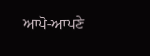ਆਪੋ-ਆਪਣੇ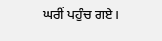ਘਰੀਂ ਪਹੁੰਚ ਗਏ।